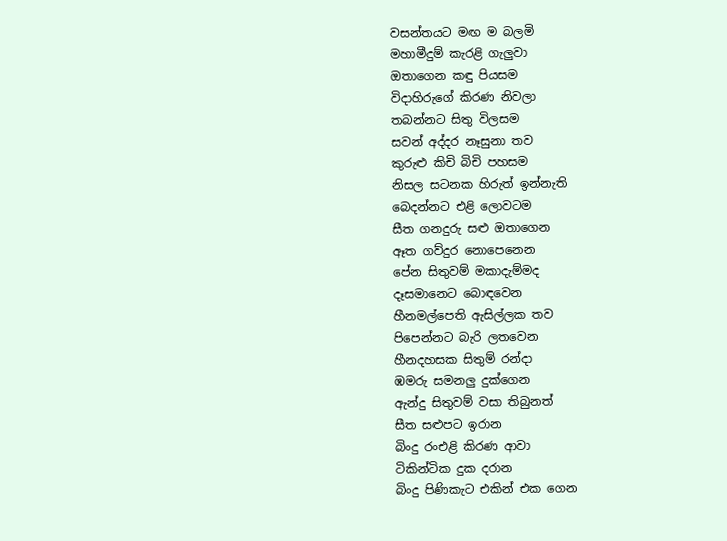වසන්තයට මඟ ම බලමි
මහාමීදුම් කැරළි ගැලුවා
ඔතාගෙන කඳු පියසම
විදාහිරුගේ කිරණ නිවලා
තබන්නට සිතු විලසම
සවන් අද්දර නෑසුනා තව
කුරුළු කිචි බිචි පහසම
නිසල සටනක හිරුත් ඉන්නැති
බෙදන්නට එළි ලොවටම
සීත ගනදුරු සළු ඔතාගෙන
ඈත ගව්දුර නොපෙනෙන
පේන සිතුවම් මකාදැම්මද
දෑසමානෙට බොඳවෙන
හීනමල්පෙති ඇසිල්ලක තව
පිපෙන්නට බැරි ලතවෙන
හීනදහසක සිතුම් රන්දා
ඹමරු සමනලු දුක්ගෙන
ඇන්දු සිතුවම් වසා තිබුනත්
සීත සළුපට ඉරාන
බිංදු රංඑළි කිරණ ආවා
ටිකින්ටික දුක දරාන
බිංදු පිණිකැට එකින් එක ගෙන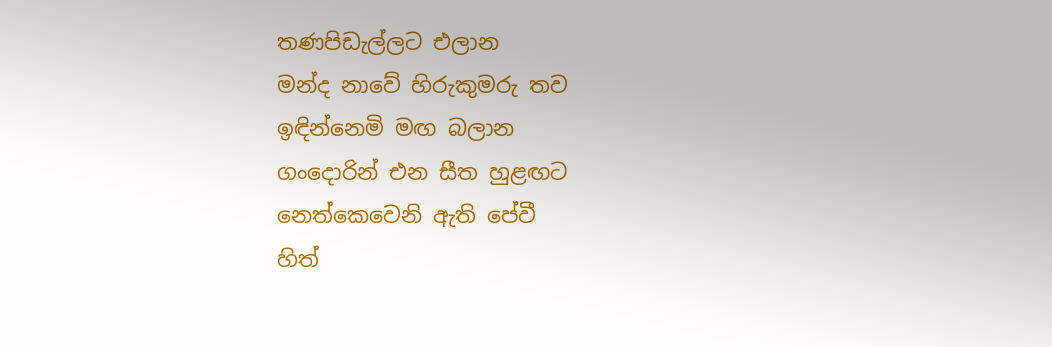තණපිඩැල්ලට එලාන
මන්ද නාවේ හිරුකුමරු තව
ඉඳින්නෙමි මඟ බලාන
ගංදොරින් එන සීත හුළඟට
නෙත්කෙවෙනි ඇති පේවී
හිත්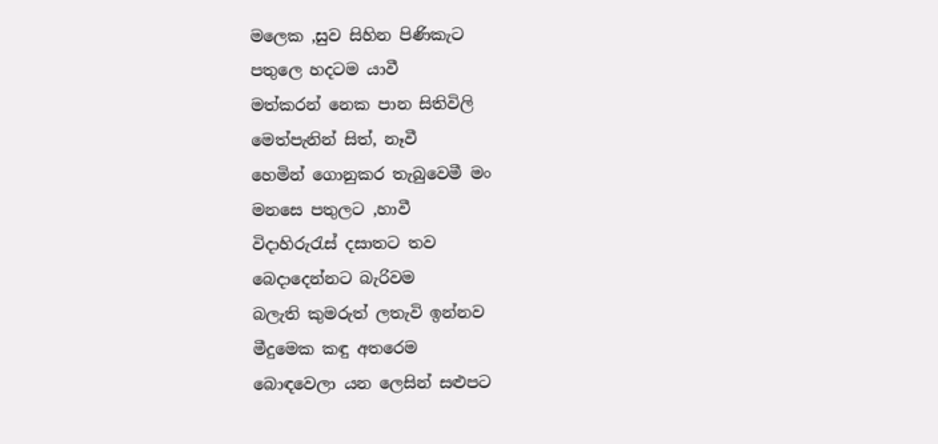මලෙක ,සුව සිහින පිණිකැට
පතුලෙ හදටම යාවී
මත්කරන් නෙක පාන සිතිවිලි
මෙත්පැනින් සිත්, නෑවී
හෙමින් ගොනුකර තැබුවෙමී මං
මනසෙ පතුලට ,හාවී
විදාහිරුරැස් දසාතට තව
බෙදාදෙන්නට බැරිවම
බලැති කුමරුත් ලතැවි ඉන්නව
මීදුමෙක කඳු අතරෙම
බොඳවෙලා යන ලෙසින් සළුපට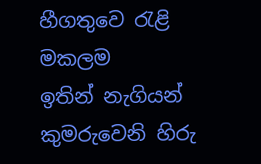හීගතුවෙ රැළි මකලම
ඉතින් නැගියන් කුමරුවෙනි හිරු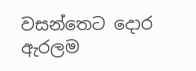වසන්තෙට දොර ඇරලම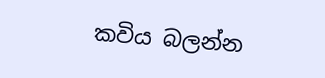කවිය බලන්න